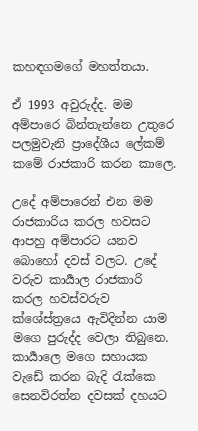කහඳගමගේ මහත්තයා.

ඒ 1993 අවුරුද්ද. මම අම්පාරෙ බින්තැන්නෙ උතුරෙ පලමුවැනි ප්‍රාදේශීය ලේකම් කමේ රාජකාරි කරන කාලෙ.

උදේ අම්පාරෙන් එන මම රාජකාරිය කරල හවසට ආපහු අම්පාරට යනව බොහෝ දවස් වලට. උදේ වරුව කාර්‍යාල රාජකාරි කරල හවස්වරුව ක්ශේස්ත්‍රයෙ ඇවිදින්න යාම මගෙ පුරුද්ද වෙලා තිබුනෙ. කාර්‍යාලෙ මගෙ සහායක වැඩේ කරන බැදි රැක්කෙ සෙනවිරත්න දවසක් දහයට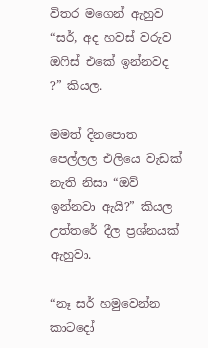විතර මගෙන් ඇහුව “සර්, අද හවස් වරුව ඔෆිස් එකේ ඉන්නවද ?” කියල.

මමත් දිනපොත පෙල්ලල එලියෙ වැඩක් නැති නිසා “ඔව් ඉන්නවා ඇයි?” කියල උත්තරේ දීල ප්‍රශ්නයක් ඇහුවා.

“නෑ සර් හමුවෙන්න කාටදෝ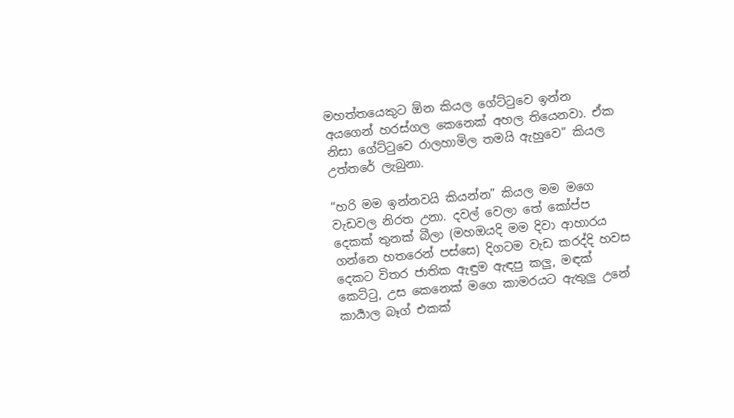මහත්තයෙකුට ඕන කියල ගේට්ටුවෙ ඉන්න අයගෙන් හරස්ගල කෙනෙක් අහල තියෙනවා. ඒක නිසා ගේට්ටුවෙ රාලහාමිල තමයි ඇහුවෙ” කියල උත්තරේ ලැබුනා.

“හරි මම ඉන්නවයි කියන්න” කියල මම මගෙ වැඩවල නිරත උනා. දවල් වෙලා තේ කෝප්ප දෙකක් තුනක් බීලා (මහඔයදි මම දිවා ආහාරය ගන්නෙ හතරෙන් පස්සෙ) දිගටම වැඩ කරද්දි හවස දෙකට විතර ජාතික ඇඳුම ඇඳපු කලු, මඳක් කෙට්ටු, උස කෙනෙක් මගෙ කාමරයට ඇතුලු උනේ කාර්‍යාල බෑග් එකක්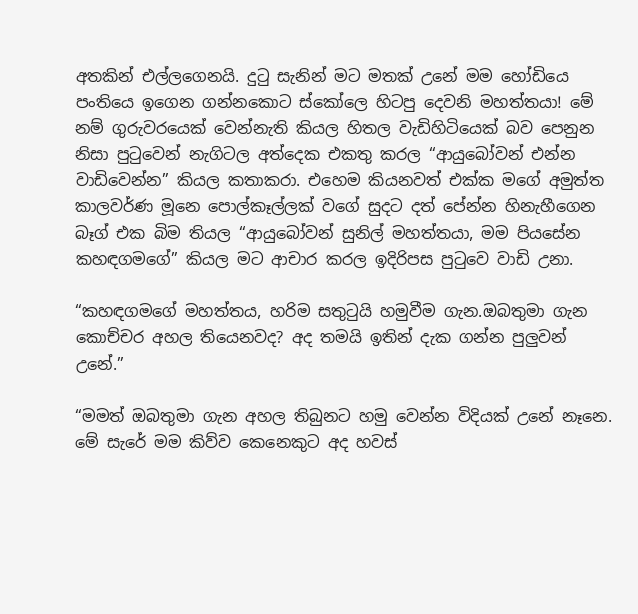අතකින් එල්ලගෙනයි. දුටු සැනින් මට මතක් උනේ මම හෝඩියෙ පංතියෙ ඉගෙන ගන්නකොට ස්කෝලෙ හිටපු දෙවනි මහත්තයා! මේ නම් ගුරුවරයෙක් වෙන්නැති කියල හිතල වැඩිහිටියෙක් බව පෙනුන නිසා පුටුවෙන් නැගිටල අත්දෙක එකතු කරල “ආයුබෝවන් එන්න වාඩිවෙන්න” කියල කතාකරා. එහෙම කියනවත් එක්ක මගේ අමුත්ත කාලවර්ණ මූනෙ පොල්කෑල්ලක් වගේ සුදට දත් පේන්න හිනැහීගෙන බෑග් එක බිම තියල “ආයුබෝවන් සුනිල් මහත්තයා, මම පියසේන කහඳගමගේ” කියල මට ආචාර කරල ඉදිරිපස පුටුවෙ වාඩි උනා.

“කහඳගමගේ මහත්තය, හරිම සතුටුයි හමුවීම ගැන.ඔබතුමා ගැන කොච්චර අහල තියෙනවද? අද තමයි ඉතින් දැක ගන්න පුලුවන් උනේ.”

“මමත් ඔබතුමා ගැන අහල තිබුනට හමු වෙන්න විදියක් උනේ නෑනෙ. මේ සැරේ මම කිව්ව කෙනෙකුට අද හවස්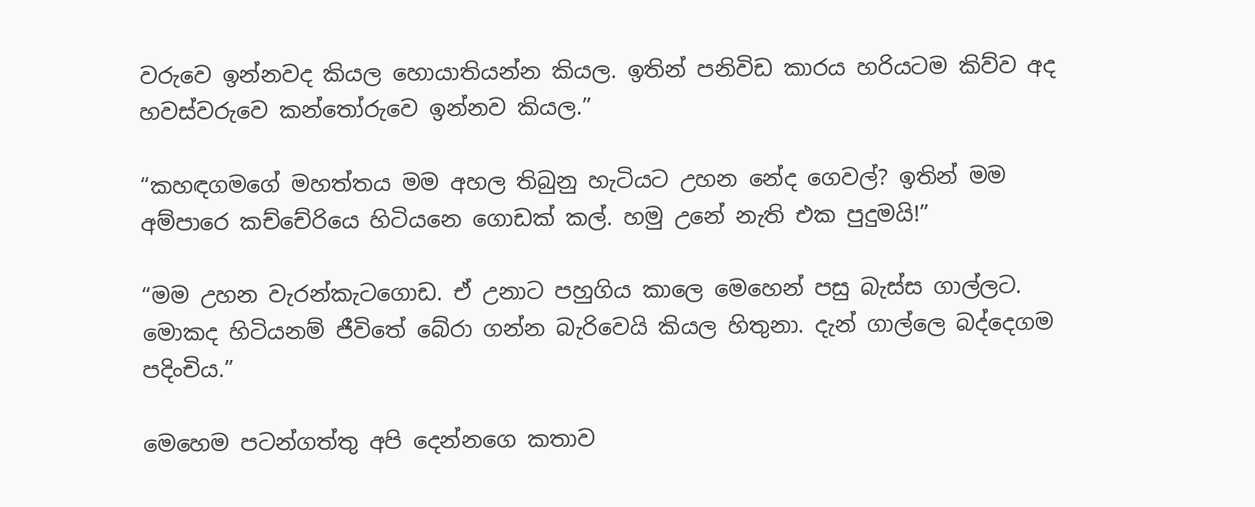වරුවෙ ඉන්නවද කියල හොයාතියන්න කියල. ඉතින් පනිවිඩ කාරය හරියටම කිව්ව අද හවස්වරුවෙ කන්තෝරුවෙ ඉන්නව කියල.”

“කහඳගමගේ මහත්තය මම අහල තිබුනු හැටියට උහන නේද ගෙවල්? ඉතින් මම අම්පාරෙ කච්චේරියෙ හිටියනෙ ගොඩක් කල්. හමු උනේ නැති එක පුදුමයි!”

“මම උහන වැරන්කැටගොඩ. ඒ උනාට පහුගිය කාලෙ මෙහෙන් පසු බැස්ස ගාල්ලට. මොකද හිටියනම් ජීවිතේ බේරා ගන්න බැරිවෙයි කියල හිතුනා. දැන් ගාල්ලෙ බද්දෙගම පදිංචිය.”

මෙහෙම පටන්ගත්තු අපි දෙන්නගෙ කතාව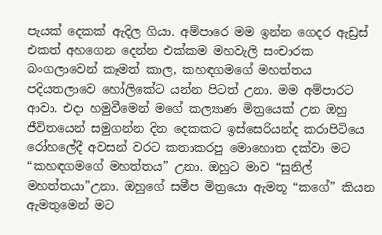පැයක් දෙකක් ඇදිල ගියා. අම්පාරෙ මම ඉන්න ගෙදර ඇඩ්‍රස් එකත් අහගෙන දෙන්න එක්කම මහවැලි සංචාරක බංගලාවෙන් කෑමත් කාල, කහඳගමගේ මහත්තය පදියතලාවෙ හෝලිකේට යන්න පිටත් උනා. මම අම්පාරට ආවා. එදා හමුවීමෙන් මගේ කල්‍යාණ මිත්‍රයෙක් උන ඔහු ජීවිතයෙන් සමුගන්න දින දෙකකට ඉස්සෙරියන්ද කරාපිටියෙ රෝහලේදී අවසන් වරට කතාකරපු මොහොත දක්වා මට “කහඳගමගේ මහත්තය” උනා. ඔහුට මාව “සුනිල් මහත්තයා”උනා. ඔහුගේ සමීප මිත්‍රයො ඇමතූ “කගේ” කියන ඇමතුමෙන් මට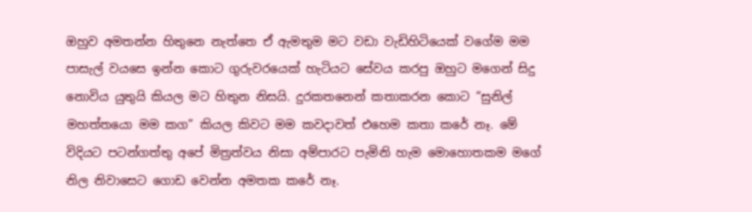ඔහුව අමතන්න හිතුනෙ නැත්තෙ ඒ ඇමතුම මට වඩා වැඩිහිටියෙක් වගේම මම පාසැල් වයසෙ ඉන්න කොට ගුරුවරයෙක් හැටියට සේවය කරපු ඔහුට මගෙන් සිදු නොවිය යුතුයි කියල මට හිතුන නිසයි. දුරකතනෙන් කතාකරන කොට “සුනිල් මහත්තයො මම කග” කියල කිවට මම කවදාවත් එහෙම කතා කරේ නෑ. මේ විදියට පටන්ගත්තු අපේ මිත්‍රත්වය නිසා අම්පාරට පැමිනි හැම මොහොතකම මගේ නිල නිවාසෙට ගොඩ වෙන්න අමතක කරේ නෑ.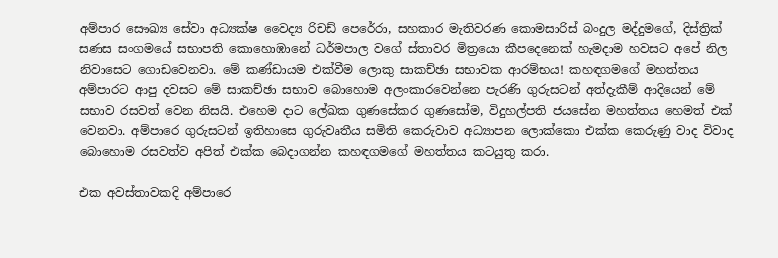අම්පාර සෞඛ්‍ය සේවා අධ්‍යක්ෂ වෛද්‍ය රිචඩ් පෙරේරා, සහකාර මැතිවරණ කොමසාරිස් බංදුල මද්දුමගේ, දිස්ත්‍රික් සණස සංගමයේ සභාපති කොහොඹානේ ධර්මපාල වගේ ස්තාවර මිත්‍රයො කීපදෙනෙක් හැමදාම හවසට අපේ නිල නිවාසෙට ගොඩවෙනවා. මේ කණ්ඩායම එක්වීම ලොකු සාකච්ඡා සභාවක ආරම්භය! කහඳගමගේ මහත්තය අම්පාරට ආපු දවසට මේ සාකච්ඡා සභාව බොහොම අලංකාරවෙන්නෙ පැරණි ගුරුසටන් අත්දැකීම් ආදියෙන් මේ සභාව රසවත් වෙන නිසයි. එහෙම දාට ලේඛක ගුණසේකර ගුණසෝම, විදුහල්පති ජයසේන මහත්තය හෙමත් එක් වෙනවා. අම්පාරෙ ගුරුසටන් ඉතිහාසෙ ගුරුවෘතීය සමිති කෙරුවාව අධ්‍යාපන ලොක්කො එක්ක කෙරුණු වාද විවාද බොහොම රසවත්ව අපිත් එක්ක බෙදාගන්න කහඳගමගේ මහත්තය කටයුතු කරා.

එක අවස්තාවකදි අම්පාරෙ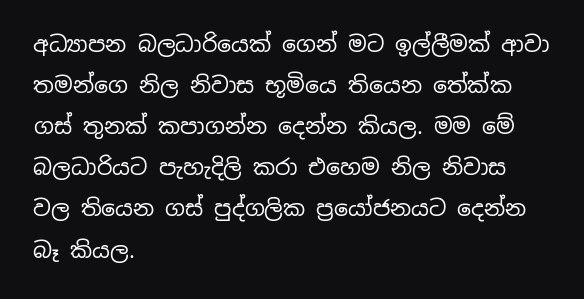අධ්‍යාපන බලධාරියෙක් ගෙන් මට ඉල්ලීමක් ආවා තමන්ගෙ නිල නිවාස භූමියෙ තියෙන තේක්ක ගස් තුනක් කපාගන්න දෙන්න කියල. මම මේ බලධාරියට පැහැදිලි කරා එහෙම නිල නිවාස වල තියෙන ගස් පුද්ගලික ප්‍රයෝජනයට දෙන්න බෑ කියල.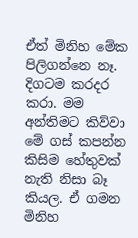ඒත් මිනිහ මේක පිලිගන්නෙ නෑ. දිගටම කරදර කරා. මම අන්තිමට කිව්වා මේ ගස් කපන්න කිසිම හේතුවක් නැති නිසා බෑ කියල. ඒ ගමන මිනිහ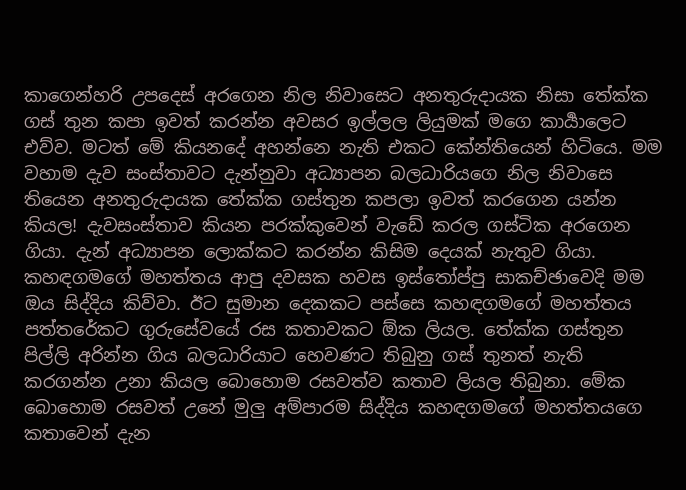කාගෙන්හරි උපදෙස් අරගෙන නිල නිවාසෙට අනතුරුදායක නිසා තේක්ක ගස් තුන කපා ඉවත් කරන්න අවසර ඉල්ලල ලියුමක් මගෙ කාර්‍යාලෙට එව්ව. මටත් මේ කියනදේ අහන්නෙ නැති එකට කේන්තියෙන් හිටියෙ. මම වහාම දැව සංස්තාවට දැන්නුවා අධ්‍යාපන බලධාරියගෙ නිල නිවාසෙ තියෙන අනතුරුදායක තේක්ක ගස්තුන කපලා ඉවත් කරගෙන යන්න කියල! දැවසංස්තාව කියන පරක්කුවෙන් වැඩේ කරල ගස්ටික අරගෙන ගියා. දැන් අධ්‍යාපන ලොක්කට කරන්න කිසිම දෙයක් නැතුව ගියා. කහඳගමගේ මහත්තය ආපු දවසක හවස ඉස්තෝප්පු සාකච්ඡාවෙදි මම ඔය සිද්දිය කිව්වා. ඊට සුමාන දෙකකට පස්සෙ කහඳගමගේ මහත්තය පත්තරේකට ගුරුසේවයේ රස කතාවකට ඕක ලියල. තේක්ක ගස්තුන පිල්ලි අරින්න ගිය බලධාරියාට හෙවණට තිබුනු ගස් තුනත් නැති කරගන්න උනා කියල බොහොම රසවත්ව කතාව ලියල තිබුනා. මේක බොහොම රසවත් උනේ මුලු අම්පාරම සිද්දිය කහඳගමගේ මහත්තයගෙ කතාවෙන් දැන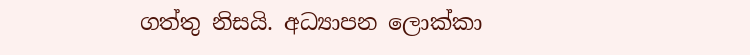ගත්තු නිසයි. අධ්‍යාපන ලොක්කා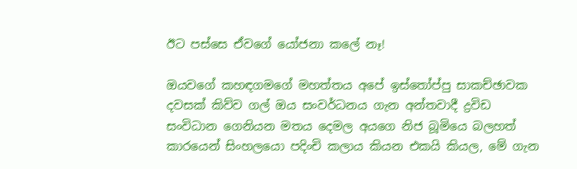ඊට පස්සෙ ඒවගේ යෝජනා කලේ නෑ!

ඔයවගේ කහඳගමගේ මහත්තය අපේ ඉස්තෝප්පු සාකච්ඡාවක දවසක් කිව්ව ගල් ඔය සංවර්ධනය ගැන අන්තවාදී ද්‍රවිඩ සංවිධාන ගෙනියන මතය දෙමල අයගෙ නිජ බූමියෙ බලහත් කාරයෙන් සිංහලයො පදිංචි කලාය කියන එකයි කියල, මේ ගැන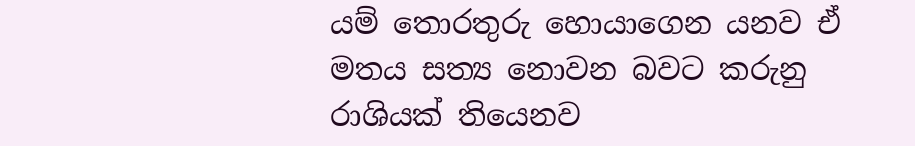යම් තොරතුරු හොයාගෙන යනව ඒ මතය සත්‍ය නොවන බවට කරුනු රාශියක් තියෙනව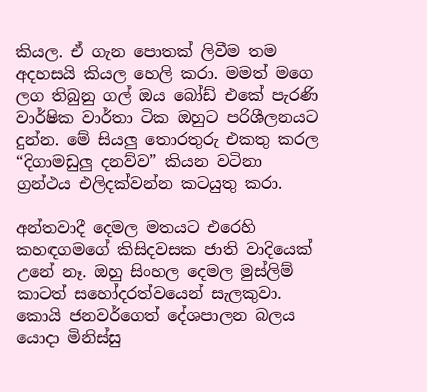කියල. ඒ ගැන පොතක් ලිවීම තම අදහසයි කියල හෙලි කරා. මමත් මගෙ ලග තිබුනු ගල් ඔය බෝඩ් එකේ පැරණි වාර්ෂික වාර්තා ටික ඔහුට පරිශීලනයට දුන්න. මේ සියලු තොරතුරු එකතු කරල “දිගාමඩුලු දනව්ව” කියන වටිනා ග්‍රන්ථය එලිදක්වන්න කටයුතු කරා.

අන්තවාදී දෙමල මතයට එරෙහි කහඳගමගේ කිසිදවසක ජාති වාදියෙක් උනේ නෑ. ඔහු සිංහල දෙමල මුස්ලිම් කාටත් සහෝදරත්වයෙන් සැලකුවා. කොයි ජනවර්ගෙත් දේශපාලන බලය යොදා මිනිස්සු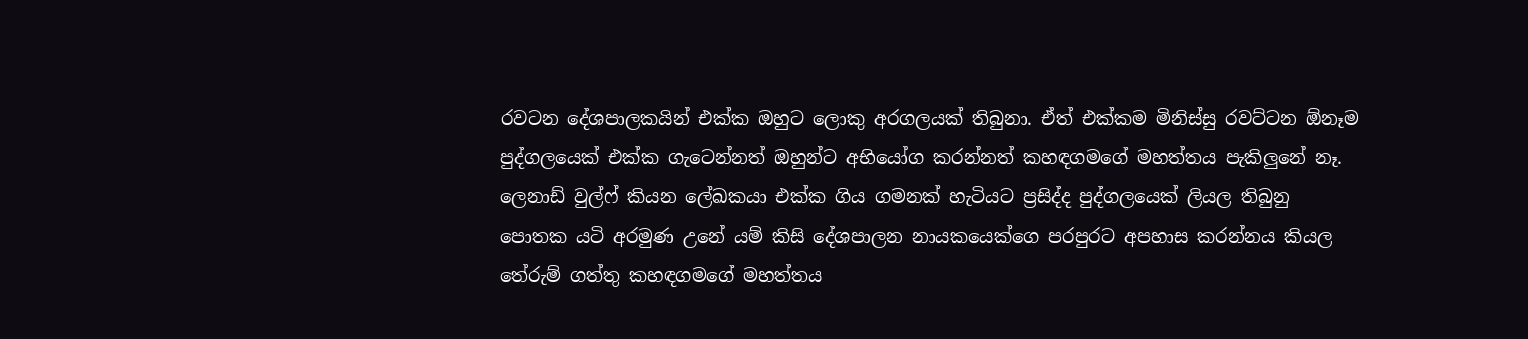රවටන දේශපාලකයින් එක්ක ඔහුට ලොකු අරගලයක් තිබුනා. ඒත් එක්කම මිනිස්සු රවට්ටන ඕනෑම පුද්ගලයෙක් එක්ක ගැටෙන්නත් ඔහුන්ට අභියෝග කරන්නත් කහඳගමගේ මහත්තය පැකිලුනේ නෑ. ලෙනාඩ් වුල්ෆ් කියන ලේඛකයා එක්ක ගිය ගමනක් හැටියට ප්‍රසිද්ද පුද්ගලයෙක් ලියල තිබුනු පොතක යටි අරමුණ උනේ යම් කිසි දේශපාලන නායකයෙක්ගෙ පරපුරට අපහාස කරන්නය කියල තේරුම් ගත්තු කහඳගමගේ මහත්තය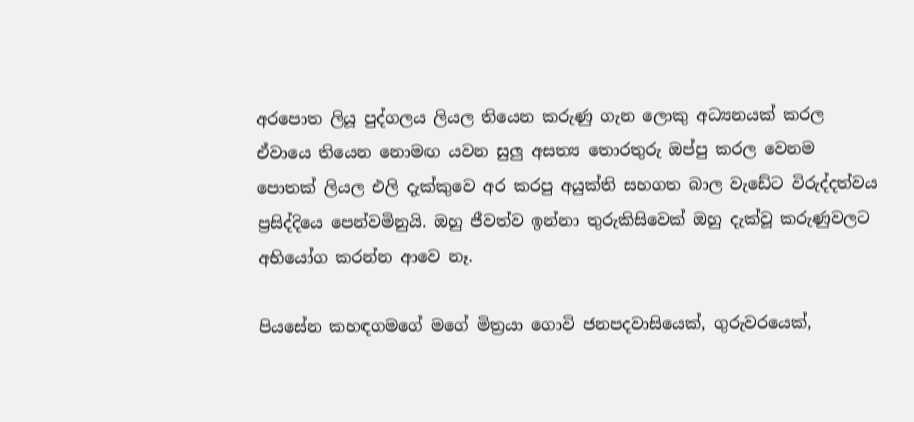අරපොත ලියූ පුද්ගලය ලියල තියෙන කරුණු ගැන ලොකු අධ්‍යනයක් කරල ඒවායෙ තියෙන නොමඟ යවන සුලු අසත්‍ය තොරතුරු ඔප්පු කරල වෙනම පොතක් ලියල එලි දැක්කුවෙ අර කරපු අයුක්ති සහගත බාල වැඩේට විරුද්දත්වය ප්‍රසිද්දියෙ පෙන්වමිනුයි. ඔහු ජීවත්ව ඉන්නා තුරුකිසිවෙක් ඔහු දැක්වූ කරුණුවලට අභියෝග කරන්න ආවෙ නෑ.

පියසේන කහඳගමගේ මගේ මිත්‍රයා ගොවි ජනපදවාසියෙක්, ගුරුවරයෙක්,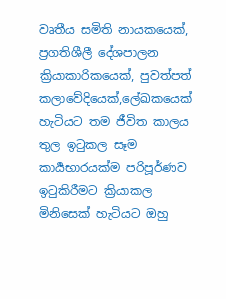වෘතීය සමිති නායකයෙක්, ප්‍රගතිශීලී දේශපාලන ක්‍රියාකාරිකයෙක්, පුවත්පත් කලාවේදියෙක්,ලේඛකයෙක් හැටියට තම ජීවිත කාලය තුල ඉටුකල සෑම කාර්‍යභාරයක්ම පරිපූර්ණව ඉටුකිරීමට ක්‍රියාකල මිනිසෙක් හැටියට ඔහු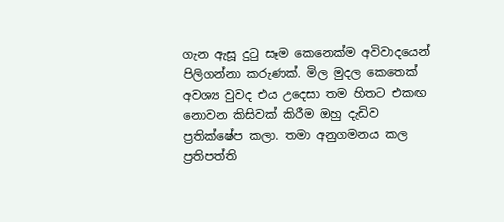ගැන ඇසූ දුටු සෑම කෙනෙක්ම අවිවාදයෙන් පිලිගන්නා කරුණක්. මිල මුදල කෙතෙක් අවශ්‍ය වුවද එය උදෙසා තම හිතට එකඟ නොවන කිසිවක් කිරීම ඔහු දැඩිව ප්‍රතික්ෂේප කලා. තමා අනුගමනය කල ප්‍රතිපත්ති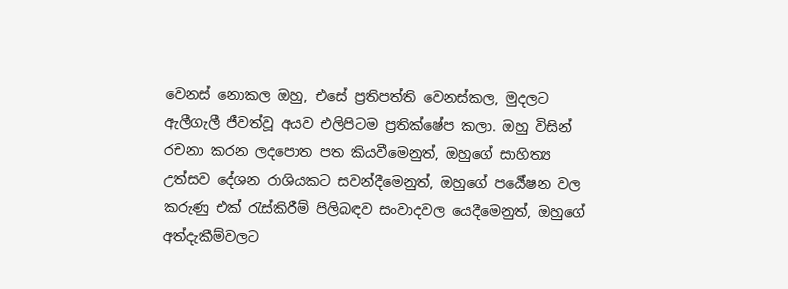වෙනස් නොකල ඔහු, එසේ ප්‍රතිපත්ති වෙනස්කල, මුදලට ඇලීගැලී ජීවත්වූ අයව එලිපිටම ප්‍රතික්ෂේප කලා. ඔහු විසින් රචනා කරන ලදපොත පත කියවීමෙනුත්, ඔහුගේ සාහිත්‍ය උත්සව දේශන රාශියකට සවන්දීමෙනුත්, ඔහුගේ පර්‍යේෂන වල කරුණු එක්‍ රැස්කිරීම් පිලිබඳව සංවාදවල යෙදීමෙනුත්, ඔහුගේ අත්දැකීම්වලට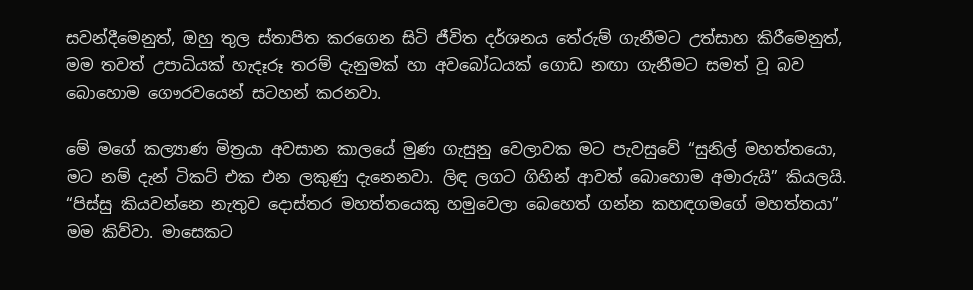සවන්දීමෙනුත්, ඔහු තුල ස්තාපිත කරගෙන සිටි ජීවිත දර්ශනය තේරුම් ගැනීමට උත්සාහ කිරීමෙනුත්, මම තවත් උපාධියක් හැදෑරූ තරම් දැනුමක් හා අවබෝධයක් ගොඩ නඟා ගැනීමට සමත් වූ බව බොහොම ගෞරවයෙන් සටහන් කරනවා.

මේ මගේ කල්‍යාණ මිත්‍රයා අවසාන කාලයේ මුණ ගැසුනු වෙලාවක මට පැවසුවේ “සුනිල් මහත්තයො, මට නම් දැන් ටිකට් එක එන ලකුණු දැනෙනවා. ලිඳ ලගට ගිහින් ආවත් බොහොම අමාරුයි” කියලයි. “පිස්සු කියවන්නෙ නැතුව දොස්තර මහත්තයෙකු හමුවෙලා බෙහෙත් ගන්න කහඳගමගේ මහත්තයා” මම කිව්වා. මාසෙකට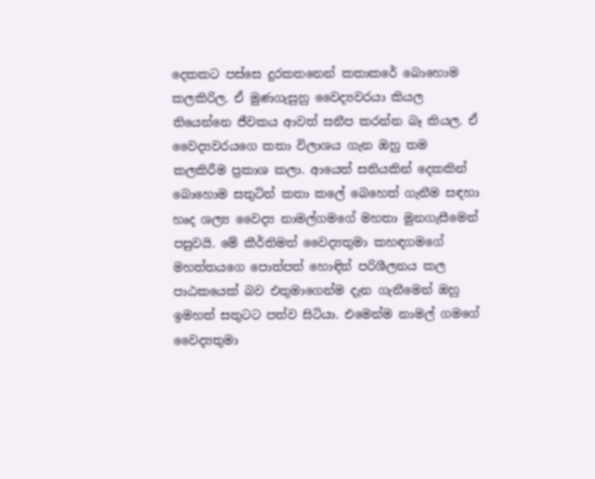දෙකකට පස්සෙ දුරකතනෙන් කතාකරේ බොහොම කලකිරිල. ඒ මුණගැසුනු වෛද්‍යවරයා කියල තියෙන්නෙ ජීවකය ආවත් සනීප කරන්න බෑ කියල. ඒ වෛද්‍යවරයගෙ කතා විලාශය ගැන ඔහු තම කලකිරීම ප්‍රකාශ කලා. ආයෙත් සතියකින් දෙකකින් බොහොම සතුටින් කතා කලේ බෙහෙත් ගැනීම සඳහා හෘද ශල්‍ය වෛද්‍ය නාමල්ගමගේ මහතා මුනගැසීමෙන් පසුවයි. මේ කීර්තිමත් වෛද්‍යතුමා කහඳගමගේ මහත්තයගෙ පොත්පත් හොඳින් පරිශීලනය කල පාඨකයෙක් බව එතුමාගෙන්ම දැන ගැනීමෙන් ඔහු ඉමහත් සතුටට පත්ව සිටියා. එමෙන්ම නාමල් ගමගේ වෛද්‍යතුමා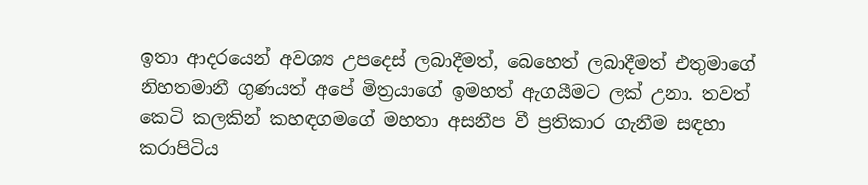ඉතා ආදරයෙන් අවශ්‍ය උපදෙස් ලබාදීමත්, බෙහෙත් ලබාදීමත් එතුමාගේ නිහතමානී ගුණයත් අපේ මිත්‍රයාගේ ඉමහත් ඇගයීමට ලක් උනා. තවත් කෙටි කලකින් කහඳගමගේ මහතා අසනීප වී ප්‍රතිකාර ගැනීම සඳහා කරාපිටිය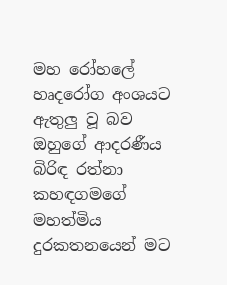මහ රෝහලේ හෘදරෝග අංශයට ඇතුලු වූ බව ඔහුගේ ආදරණීය බිරිඳ රත්නා කහඳගමගේ මහත්මිය දුරකතනයෙන් මට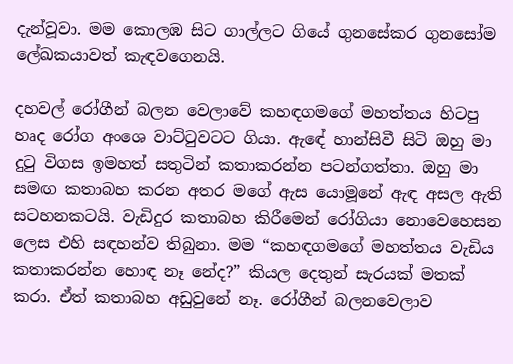දැන්වූවා. මම කොලඹ සිට ගාල්ලට ගියේ ගුනසේකර ගුනසෝම ලේඛකයාවත් කැඳවගෙනයි.

දහවල් රෝගීන් බලන වෙලාවේ කහඳගමගේ මහත්තය හිටපු හෘද රෝග අංශෙ වාට්ටුවටට ගියා. ඇඳේ හාන්සිවී සිටි ඔහු මා දුටු විගස ඉමහත් සතුටින් කතාකරන්න පටන්ගත්තා. ඔහු මා සමඟ කතාබහ කරන අතර මගේ ඇස යොමූනේ ඇඳ අසල ඇති සටහනකටයි. වැඩිදුර කතාබහ කිරීමෙන් රෝගියා නොවෙහෙසන ලෙස එහි සඳහන්ව තිබුනා. මම “කහඳගමගේ මහත්තය වැඩිය කතාකරන්න හොඳ නෑ නේද?” කියල දෙතුන් සැරයක් මතක් කරා. ඒත් කතාබහ අඩුවුනේ නෑ. රෝගීන් බලනවෙලාව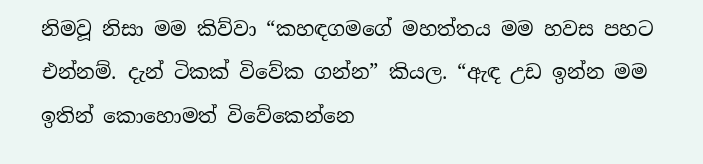නිමවූ නිසා මම කිව්වා “කහඳගමගේ මහත්තය මම හවස පහට එන්නම්. දැන් ටිකක් විවේක ගන්න” කියල. “ඇඳ උඩ ඉන්න මම ඉතින් කොහොමත් විවේකෙන්නෙ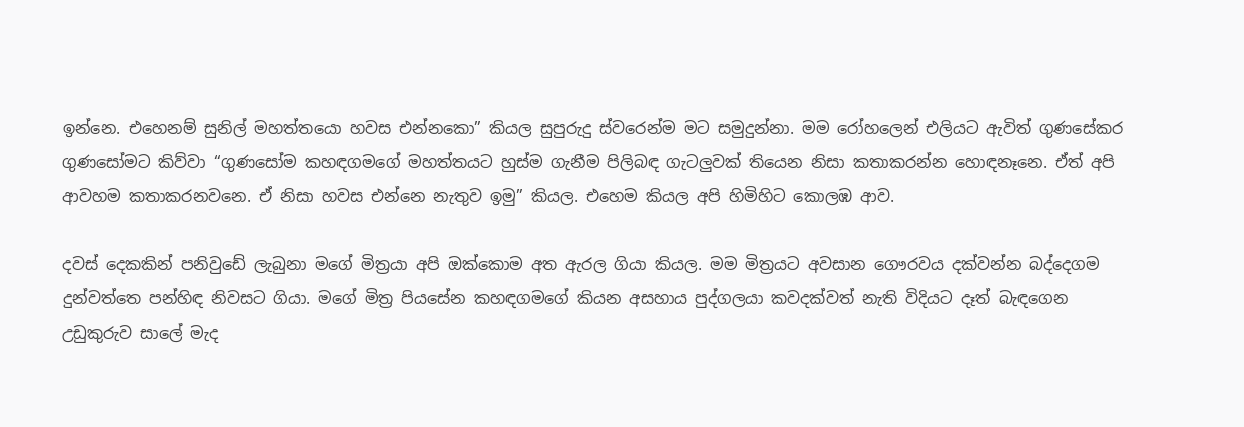ඉන්නෙ. එහෙනම් සුනිල් මහත්තයො හවස එන්නකො” කියල සුපුරුදු ස්වරෙන්ම මට සමුදුන්නා. මම රෝහලෙන් එලියට ඇවිත් ගුණසේකර ගුණසෝමට කිව්වා “ගුණසෝම කහඳගමගේ මහත්තයට හුස්ම ගැනීම පිලිබඳ ගැටලුවක් තියෙන නිසා කතාකරන්න හොඳනෑනෙ. ඒත් අපි ආවහම කතාකරනවනෙ. ඒ නිසා හවස එන්නෙ නැතුව ඉමු” කියල. එහෙම කියල අපි හිමිහිට කොලඹ ආව.

දවස් දෙකකින් පනිවුඩේ ලැබුනා මගේ මිත්‍රයා අපි ඔක්කොම අත ඇරල ගියා කියල. මම මිත්‍රයට අවසාන ගෞරවය දක්වන්න බද්දෙගම දුන්වත්තෙ පන්හිඳ නිවසට ගියා. මගේ මිත්‍ර පියසේන කහඳගමගේ කියන අසහාය පුද්ගලයා කවදක්වත් නැති විදියට දෑත් බැඳගෙන උඩුකුරුව සාලේ මැද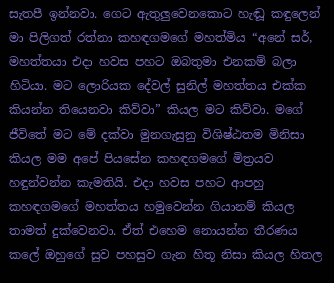සැතපී ඉන්නවා. ගෙට ඇතුලුවෙනකොට හැඬූ කඳුලෙන් මා පිලිගත් රත්නා කහඳගමගේ මහත්මිය “අනේ සර්, මහත්තයා එදා හවස පහට ඔබතුමා එනකම් බලා හිටියා. මට ලොරියක දේවල් සුනිල් මහත්තය එක්ක කියන්න තියෙනවා කිව්වා” කියල මට කිව්වා. මගේ ජීවිතේ මට මේ දක්වා මුනගැසුනු විශිෂ්ඨතම මිනිසා කියල මම අපේ පියසේන කහඳගමගේ මිත්‍රයව හඳුන්වන්න කැමතියි. එදා හවස පහට ආපහු කහඳගමගේ මහත්තය හමුවෙන්න ගියානම් කියල තාමත් දුක්වෙනවා. ඒත් එහෙම නොයන්න තීරණය කලේ ඔහුගේ සුව පහසුව ගැන හිතූ නිසා කියල හිතල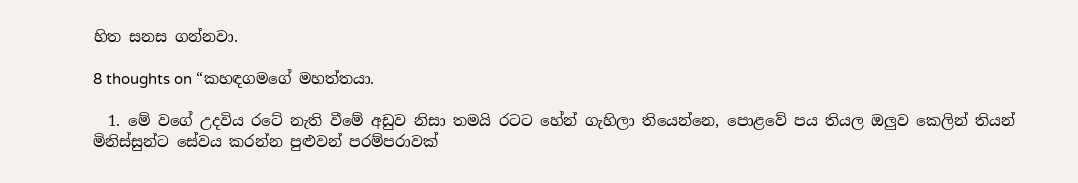හිත සනස ගන්නවා.

8 thoughts on “කහඳගමගේ මහත්තයා.

  1. මේ වගේ උදවිය රටේ නැති වීමේ අඩුව නිසා තමයි රටට හේන් ගැහිලා තියෙන්නෙ, පොළවේ පය තියල ඔලුව කෙලින් තියන් මිනිස්සුන්ට සේවය කරන්න පුළුවන් පරම්පරාවක්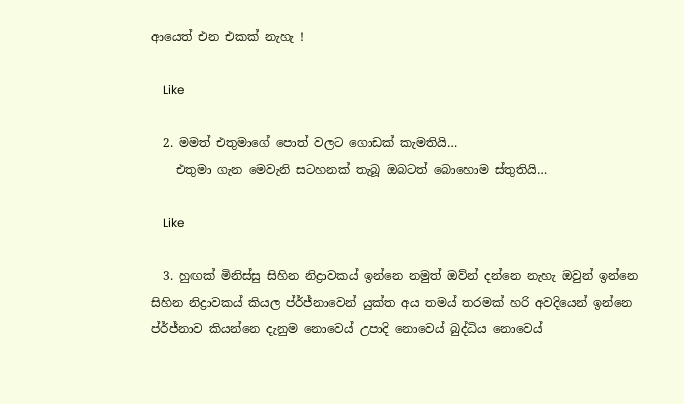ආයෙත් එන එකක් නැහැ !

    Like

  2. මමත් එතුමාගේ පොත් වලට ගොඩක් කැමතියි…
    එතුමා ගැන මෙවැනි සටහනක් තැබූ ඔබටත් බොහොම ස්තුතියි…

    Like

  3. හුඟක් මිනිස්සු සිහින නිද්‍රාවකය් ඉන්නෙ නමුත් ඔව්න් දන්නෙ නැහැ ඔවුන් ඉන්නෙ සිහින නිද්‍රාවකය් කියල ප්ර්ජ්නාවෙන් යුක්ත අය තමය් තරමක් හරි අවදියෙන් ඉන්නෙ ප්ර්ජ්නාව කියන්නෙ දැනුම නොවෙය් උපාදි නොවෙය් බුද්ධිය නොවෙය්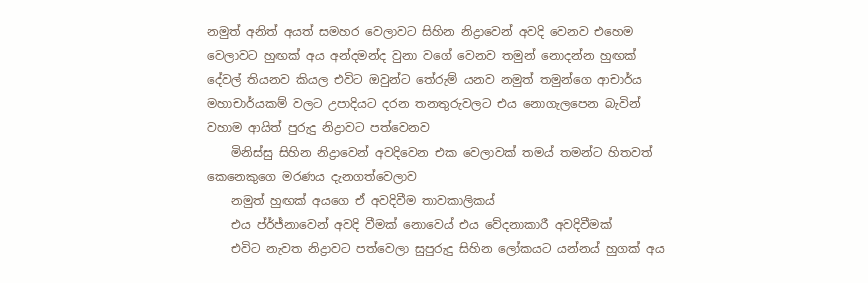නමුත් අනිත් අයත් සමහර වෙලාවට සිහින නිද්‍රාවෙන් අවදි වෙනව එහෙම වෙලාවට හුඟක් අය අන්දමන්ද වුනා වගේ වෙනව තමුන් නොදන්න හුඟක් දේවල් තියනව කියල එවිට ඔවුන්ට තේරුම් යනව නමුත් තමුන්ගෙ ආචාර්ය මහාචාර්යකම් වලට උපාදියට දරන තනතුරුවලට එය නොගැලපෙන බැවින් වහාම ආයිත් පුරුදු නිද්‍රාවට පත්වෙනව
    මිනිස්සු සිහින නිද්‍රාවෙන් අවදිවෙන එක වෙලාවක් තමය් තමන්ට හිතවත් කෙනෙකුගෙ මරණය දැනගත්වෙලාව
    නමුත් හුඟක් අයගෙ ඒ අවදිවීම තාවකාලිකය්
    එය ප්ර්ජ්නාවෙන් අවදි වීමක් නොවෙය් එය වේදනාකාරී අවදිවීමක්
    එවිට නැවත නිද්‍රාවට පත්වෙලා සුපුරුදු සිහින ලෝකයට යන්නය් හුගක් අය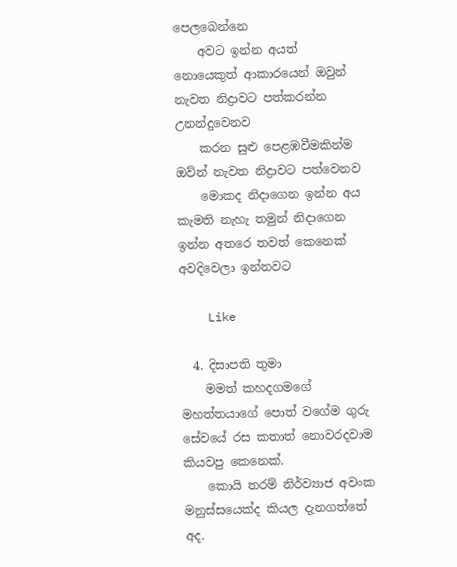පෙලබෙන්නෙ
    අවට ඉන්න අයත් නොයෙකුත් ආකාරයෙන් ඔවුන් නැවත නිද්‍රාවට පත්කරන්න උනන්දුවෙනව
    කරන සුළු පෙළඹවීමකින්ම ඔව්න් නැවත නිද්‍රාවට පත්වෙනව
    මොකද නිදාගෙන ඉන්න අය කැමති නැහැ තමුන් නිදාගෙන ඉන්න අතරෙ තවත් කෙනෙක් අවදිවෙලා ඉන්නවට

    Like

  4. දිසාපති තුමා
    මමත් කහදගමගේ මහත්තයාගේ පොත් වගේම ගුරු සේවයේ රස කතාත් නොවරදවාම කියවපු කෙනෙක්.
    කොයි තරම් නිර්ව්‍යාජ අවංක මනුස්සයෙක්ද කියල දැනගත්තේ අද.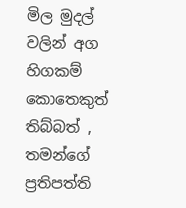මිල මුදල් වලින් අග හිගකම් කොතෙකුත් තිබ්බත් , තමන්ගේ ප්‍රතිපත්ති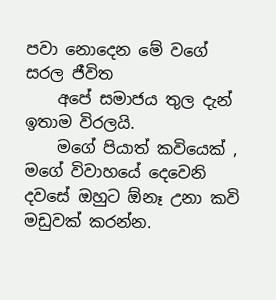පවා නොදෙන මේ වගේ සරල ජීවිත
    අපේ සමාජය තුල දැන් ඉතාම විරලයි.
    මගේ පියාත් කවියෙක් , මගේ විවාහයේ දෙවෙනි දවසේ ඔහුට ඕනෑ උනා කවි මඩුවක් කරන්න.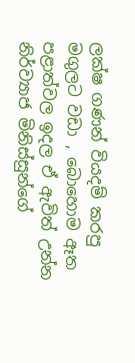ලක්ෂ ගණන් වියදම් කරපු මගුලට වඩා , බොහොම ඈත පළාත්වල ඉදල ඒ ඇවිත් උන්න නිර්ව්‍යාජ මිනිස්සුන්ගේ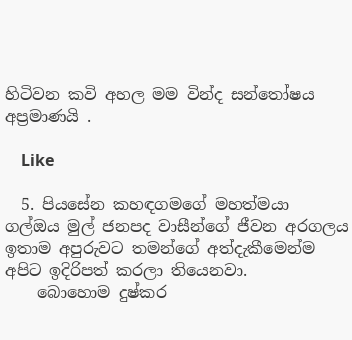හිටිවන කවි අහල මම වින්ද සන්තෝෂය අප්‍රමාණයි .

    Like

  5. පියසේන කහඳගමගේ මහත්මයා ගල්ඔය මුල් ජනපද වාසීන්ගේ ජීවන අරගලය ඉතාම අපුරුවට තමන්ගේ අත්දැකීමෙන්ම අපිට ඉදිරිපත් කරලා තියෙනවා.
    බොහොම දුෂ්කර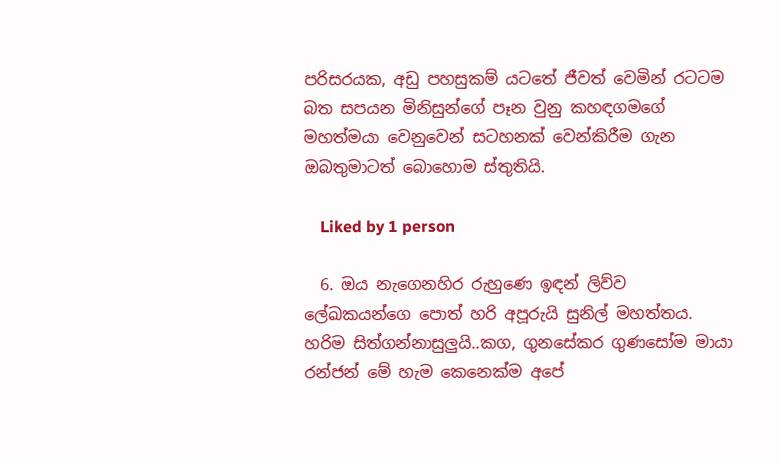පරිසරයක, අඩු පහසුකම් යටතේ ජීවත් වෙමින් රටටම බත සපයන මිනිසුන්ගේ පෑන වුනු කහඳගමගේ මහත්මයා වෙනුවෙන් සටහනක් වෙන්කිරීම ගැන ඔබතුමාටත් බොහොම ස්තුතියි.

    Liked by 1 person

  6. ඔය නැගෙනහිර රුහුණෙ ඉඳන් ලිව්ව ලේඛකයන්ගෙ පොත් හරි අපූරුයි සුනිල් මහත්තය. හරිම සිත්ගන්නාසුලුයි..කග, ගුනසේකර ගුණසෝම මායා රන්ජන් මේ හැම කෙනෙක්ම අපේ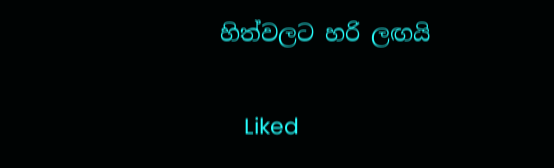හිත්වලට හරි ලඟයි

    Liked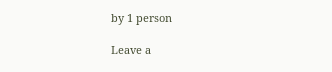by 1 person

Leave a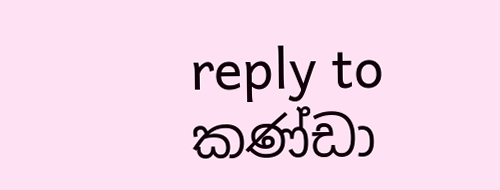reply to කණ්ඩා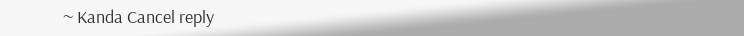~ Kanda Cancel reply